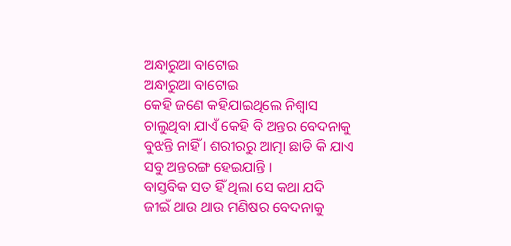ଅନ୍ଧାରୁଆ ବାଟୋଇ
ଅନ୍ଧାରୁଆ ବାଟୋଇ
କେହି ଜଣେ କହିଯାଇଥିଲେ ନିଶ୍ୱାସ ଚାଲୁଥିବା ଯାଏଁ କେହି ବି ଅନ୍ତର ବେଦନାକୁ ବୁଝନ୍ତି ନାହିଁ । ଶରୀରରୁ ଆତ୍ମା ଛାଡି କି ଯାଏ ସବୁ ଅନ୍ତରଙ୍ଗ ହେଇଯାନ୍ତି ।
ବାସ୍ତବିକ ସତ ହିଁ ଥିଲା ସେ କଥା ଯଦି ଜୀଇଁ ଥାଉ ଥାଉ ମଣିଷର ବେଦନାକୁ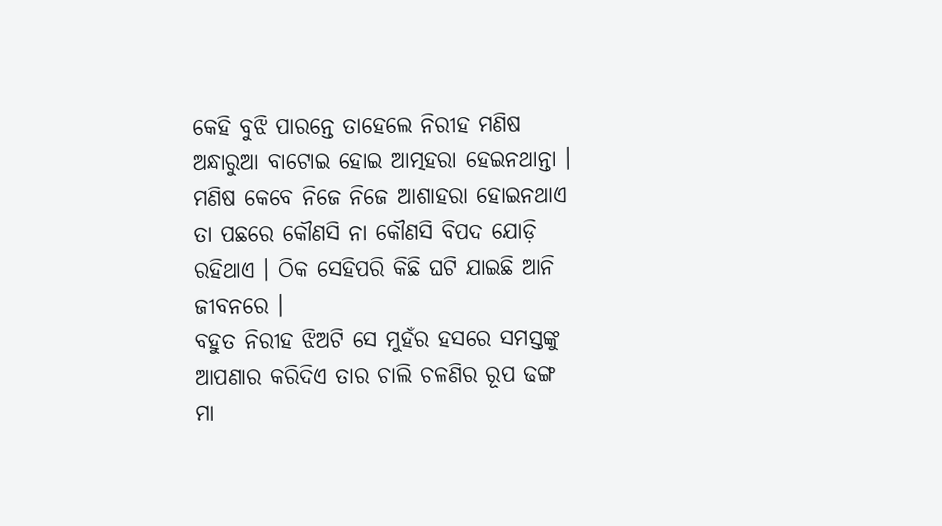କେହି ବୁଝି ପାରନ୍ତେ ତାହେଲେ ନିରୀହ ମଣିଷ ଅନ୍ଧାରୁଆ ବାଟୋଇ ହୋଇ ଆତ୍ମହରା ହେଇନଥାନ୍ତା । ମଣିଷ କେବେ ନିଜେ ନିଜେ ଆଶାହରା ହୋଇନଥାଏ ତା ପଛରେ କୌଣସି ନା କୌଣସି ବିପଦ ଯୋଡ଼ି ରହିଥାଏ । ଠିକ ସେହିପରି କିଛି ଘଟି ଯାଇଛି ଆନି ଜୀବନରେ ।
ବହୁତ ନିରୀହ ଝିଅଟି ସେ ମୁହଁର ହସରେ ସମସ୍ତଙ୍କୁ ଆପଣାର କରିଦିଏ ତାର ଚାଲି ଚଳଣିର ରୂପ ଢଙ୍ଗ ମା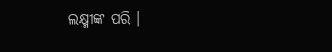ଲକ୍ଷ୍ମୀଙ୍କ ପରି ।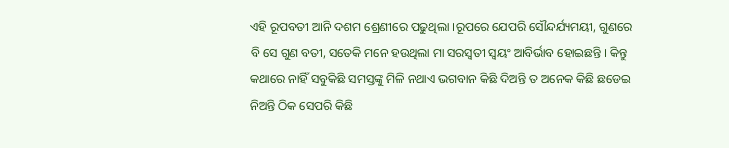ଏହି ରୂପବତୀ ଆନି ଦଶମ ଶ୍ରେଣୀରେ ପଢୁଥିଲା ।ରୂପରେ ଯେପରି ସୌନ୍ଦର୍ଯ୍ୟମୟୀ, ଗୁଣରେ ବି ସେ ଗୁଣ ବତୀ, ସତେକି ମନେ ହଉଥିଲା ମା ସରସ୍ୱତୀ ସ୍ୱୟଂ ଆବିର୍ଭାବ ହୋଇଛନ୍ତି । କିନ୍ତୁ କଥାରେ ନାହିଁ ସବୁକିଛି ସମସ୍ତଙ୍କୁ ମିଳି ନଥାଏ ଭଗବାନ କିଛି ଦିଅନ୍ତି ତ ଅନେକ କିଛି ଛଡେଇ ନିଅନ୍ତି ଠିକ ସେପରି କିଛି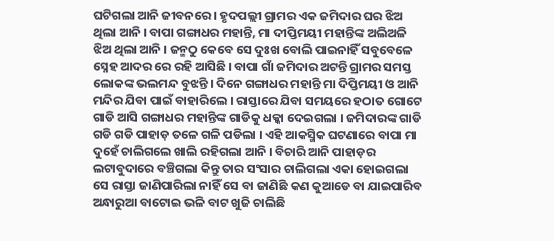ଘଟିଗଲା ଆନି ଜୀବନରେ । ହୃଦପଲ୍ଲୀ ଗ୍ରାମର ଏକ ଜମିଦାର ଘର ଝିଅ ଥିଲା ଆନି । ବାପା ଗଙ୍ଗାଧର ମହାନ୍ତି, ମା ଦୀପ୍ତିମୟୀ ମହାନ୍ତିଙ୍କ ଅଲିଅଳି ଝିଅ ଥିଲା ଆନି । ଜନ୍ମଠୁ କେବେ ସେ ଦୁଃଖ ବୋଲି ପାଇନାହିଁ ସବୁବେଳେ ସ୍ନେହ ଆଦର ରେ ରହି ଆସିଛି । ବାପା ଗାଁ ଜମିଦାର ଅଟନ୍ତି ଗ୍ରାମର ସମସ୍ତ ଲୋକଙ୍କ ଭଲମନ୍ଦ ବୁଝନ୍ତି । ଦିନେ ଗଙ୍ଗାଧର ମହାନ୍ତି ମା ଦିପ୍ତିମୟୀ ଓ ଆନି ମନ୍ଦିର ଯିବା ପାଇଁ ବାହାରିଲେ । ରାସ୍ତାରେ ଯିବା ସମୟରେ ହଠାତ ଗୋଟେ ଗାଡି ଆସି ଗଙ୍ଗାଧର ମହାନ୍ତିଙ୍କ ଗାଡିକୁ ଧକ୍କା ଦେଇଗଲା । ଜମିଦାରଙ୍କ ଗାଡି ଗଡି ଗଡି ପାହାଡ଼ ତଳେ ଗଳି ପଡିଲା । ଏହି ଆକସ୍ମିକ ଘଟଣାରେ ବାପା ମା ଦୁହେଁ ଚାଲିଗଲେ ଖାଲି ରହିଗଲା ଆନି । ବିଚାରି ଆନି ପାହାଡ଼ର ଲଟାବୁଦାରେ ବଞ୍ଚିଗଲା କିନ୍ତୁ ତାର ସଂସାର ଚାଲିଗଲା ଏକା ହୋଇଗଲା ସେ ରାସ୍ତା ଜାଣିପାରିଲା ନାହିଁ ସେ ବା ଜାଣିଛି କଣ କୁଆଡେ ବା ଯାଇପାରିବ ଅନ୍ଧାରୁଆ ବାଟୋଇ ଭଳି ବାଟ ଖୁଜି ଚାଲିଛି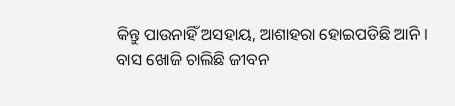କିନ୍ତୁ ପାଉନାହିଁ ଅସହାୟ, ଆଶାହରା ହୋଇପଡିଛି ଆନି । ବାସ ଖୋଜି ଚାଲିଛି ଜୀବନ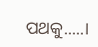ପଥକୁ.....।